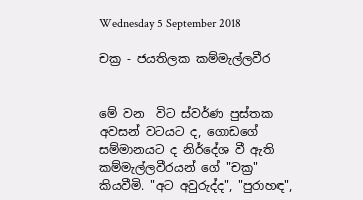Wednesday 5 September 2018

චක්‍ර - ජයතිලක කම්මැල්ලවීර


මේ වන  විට ස්වර්ණ පුස්තක අවසන් වටයට ද, ගොඩගේ සම්මානයට ද නිර්දේශ වී ඇති කම්මැල්ලවීරයන් ගේ "චක්‍ර" කියවීමි. "අට අවුරුද්ද", "පුරාහඳ",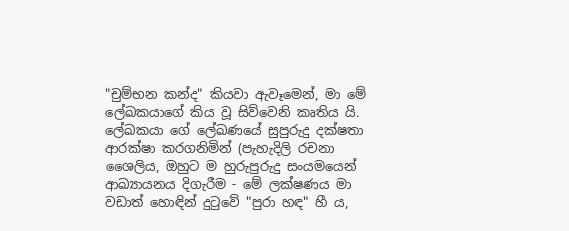"චුම්භන කන්ද" කියවා ඇවෑමෙන්, මා මේ ලේඛකයාගේ කිය වූ සිව්වෙනි කෘතිය යි. ලේඛකයා ගේ ලේඛණයේ සුපුරුදු දක්ෂතා ආරක්ෂා කරගනිමින් (පැහැදිලි රචනා ශෛලිය, ඔහුට ම හුරුපුරුදු සංයමයෙන් ආඛ්‍යායනය දිගැරීම - මේ ලක්ෂණය මා වඩාත් හොඳින් දුටුවේ "පුරා හඳ" හී ය,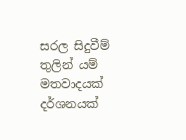සරල සිදුවීම් තුලින් යම් මතවාදයක් දර්ශනයක්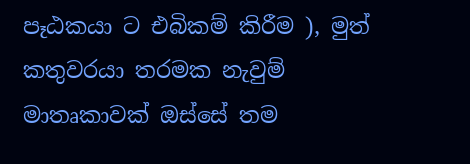පෑඨකයා ට එබිකම් කිරීම ), මුත් කතුවරයා තරමක නැවුම් මාතෘකාවක් ඔස්සේ තම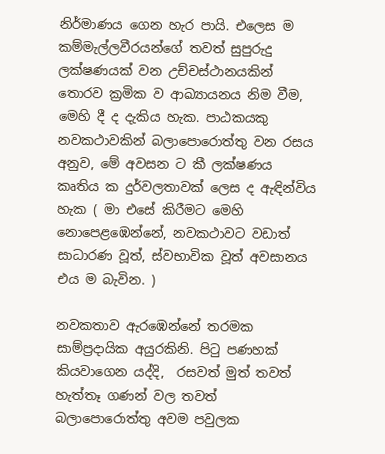නිර්මාණය ගෙන හැර පායි. එලෙස ම කම්මැල්ලවීරයන්ගේ තවත් සුපුරුදු ලක්ෂණයක් වන උච්චස්ථානයකින් තොරව ක්‍රමික ව ආඛ්‍යායනය නිම වීම, මෙහි දී ද දැකිය හැක. පාඨකයකු නවකථාවකින් බලාපොරොත්තු වන රසය අනුව, මේ අවසන ට කී ලක්ෂණය කෘතිය ක දුර්වලතාවක් ලෙස ද ඇඳින්විය හැක ( මා එසේ කිරීමට මෙහි නොපෙළඹෙන්නේ, නවකථාවට වඩාත් සාධාරණ වූත්, ස්වභාවික වූත් අවසානය එය ම බැවින. )

නවකතාව ඇරඹෙන්නේ තරමක සාම්ප්‍රදායික අයුරකිනි. පිටු පණහක් කියවාගෙන යද්දි,  රසවත් මුත් තවත් හැත්තෑ ගණන් වල තවත් බලාපොරොත්තු අවම පවුලක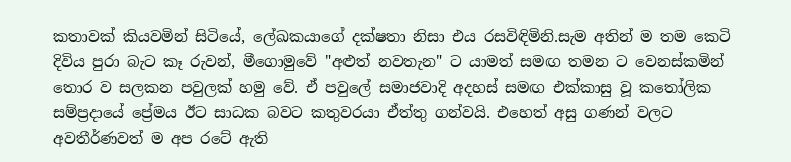කතාවක් කියවමින් සිටියේ, ලේඛකයාගේ දක්ෂතා නිසා එය රසවිඳිමිනි.සැම අතින් ම තම කෙටි දිවිය පුරා බැට කෑ රුවන්, මීගොමුවේ "අළුත් නවතැන" ට යාමත් සමඟ තමන ට වෙනස්කමින් තොර ව සලකන පවුලක් හමු වේ. ඒ පවුලේ සමාජවාදි අදහස් සමඟ එක්කාසු වූ කතෝලික සම්ප්‍රදායේ ප්‍රේමය ඊට සාධක බවට කතුවරයා ඒත්තු ගන්වයි. එහෙත් අසු ගණන් වලට අවතීර්ණවත් ම අප රටේ ඇති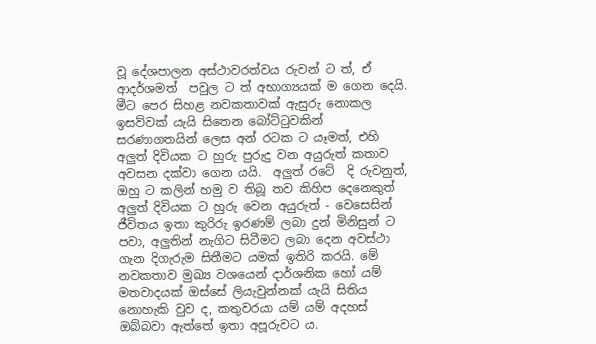වූ දේශපාලන අස්ථාවරත්වය රුවන් ට ත්, ඒ ආදර්ශමත්  පවුල ට ත් අභාග්‍යයක් ම ගෙන දෙයි. මීට පෙර සිහළ නවකතාවක් ඇසුරු නොකල ඉසව්වක් යැයි සිතෙන බෝට්ටුවකින් සරණාගතයින් ලෙස අන් රටක ට යෑමත්, එහි අලුත් දිවියක ට හුරු පුරුදු වන අයුරුත් කතාව අවසන දක්වා ගෙන යයි.  අලුත් රටේ  දි රුවනුත්, ඔහු ට කලින් හමු ව තිබූ තව කිහිප දෙනෙකුත් අලුත් දිවියක ට හුරු වෙන අයුරුත් - වෙසෙසින් ජීවිතය ඉතා කුරිරු ඉරණම් ලබා දුන් මිනිසුන් ට පවා, අලුතින් නැගිට සිටීමට ලබා දෙන අවස්ථා ගැන දිගැරුම සිතීමට යමක් ඉතිරි කරයි. මේ නවකතාව මුඛ්‍ය වශයෙන් දාර්ශනික හෝ යම් මතවාදයක් ඔස්සේ ලියැවුන්නක් යැයි සිතිය නොහැකි වුව ද, කතුවරයා යම් යම් අදහස් ඔබ්බවා ඇත්තේ ඉතා අපූරුවට ය.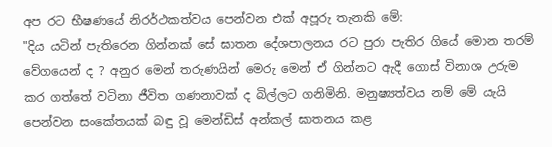අප රට භීෂණයේ නිරර්ථකත්වය පෙන්වන එක් අපූරු තැනකි මේ:
"දිය යටින් පැතිරෙන ගින්නක් සේ ඝාතන දේශපාලනය රට පුරා පැතිර ගියේ මොන තරම් වේගයෙන් ද ? අනුර මෙන් තරුණයින් මෙරු මෙන් ඒ ගින්නට ඇදී ගොස් විනාශ උරුම කර ගත්තේ වටිනා ජීවිත ගණනාවක් ද බිල්ලට ගනිමිනි. මනුෂ්‍යත්වය නම් මේ යැයි පෙන්වන සංකේතයක් බඳු වූ මෙන්ඩිස් අන්කල් ඝාතනය කළ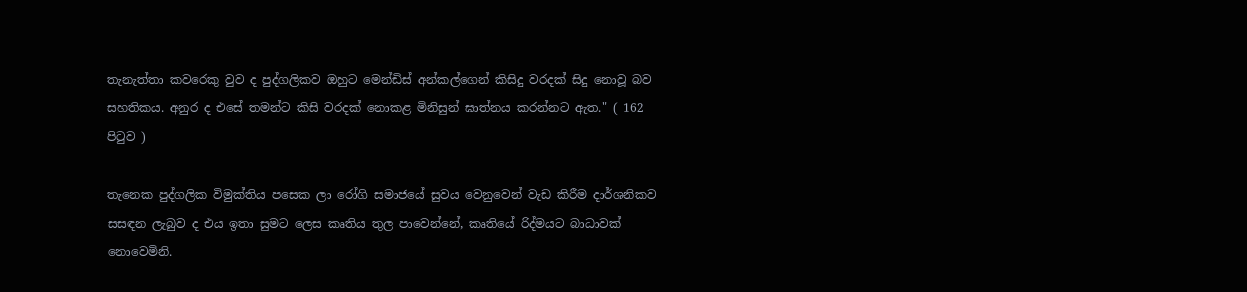තැනැත්තා කවරෙකු වුව ද පුද්ගලිකව ඔහුට මෙන්ඩිස් අන්කල්ගෙන් කිසිදු වරදක් සිදු නොවූ බව සහතිකය. අනුර ද එසේ තමන්ට කිසි වරදක් නොකළ මිනිසුන් ඝාත්නය කරන්නට ඇත." ( 162 පිටුව )

තැනෙක පුද්ගලික විමුක්තිය පසෙක ලා රෝගි සමාජයේ සුවය වෙනුවෙන් වැඩ කිරීම දාර්ශනිකව සසඳන ලැබුව ද එය ඉතා සුමට ලෙස කෘතිය තුල පාවෙන්නේ, කෘතියේ රිද්මයට බාධාවක් නොවෙමිනි.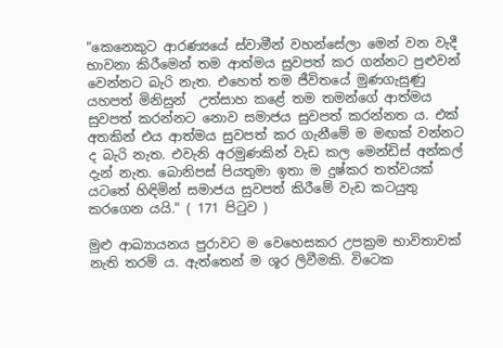"කෙනෙකුට ආරණ්‍යයේ ස්වාමීන් වහන්සේලා මෙන් වන වැදී භාවනා කිරීමෙන් තම ආත්මය සුවපත් කර ගන්නට පුළුවන් වෙන්නට බැරි නැත. එහෙත් තම ජීවිතයේ මුණගැසුණු යහපත් මිනිසුන්  උත්සාහ කළේ තම තමන්ගේ ආත්මය සුවපත් කරන්නට නොව සමාජය සුවපත් කරන්නත ය. එක් අතකින් එය ආත්මය සුවපත් කර ගැනීමේ ම මඟක් වන්නට ද බැරි නැත. එවැනි අරමුණකින් වැඩ කල මෙන්ඩිස් අන්කල් දැන් නැත. බොනිපස් පියතුමා ඉතා ම දුෂ්කර තත්වයක් යටතේ හිඳිමින් සමාජය සුවපත් කිරීමේ වැඩ කටයුතු කරගෙන යයි." ( 171 පිටුව )

මුළු ආඛ්‍යායනය පුරාවට ම වෙහෙසකර උපක්‍රම භාවිතාවක් නැති තරම් ය. ඇත්තෙන් ම ශූර ලිවීමකි. විටෙක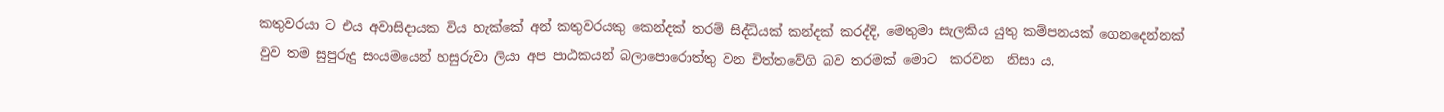කතුවරයා ට එය අවාසිදායක විය හැක්කේ අන් කතුවරයකු කෙන්දක් තරම් සිද්ධියක් කන්දක් කරද්දි, මෙතුමා සැලකිය යුතු කම්පනයක් ගෙනදෙන්නක් වුව තම සුපුරුදු සංයමයෙන් හසුරුවා ලියා අප පාඨකයන් බලාපොරොත්තු වන චිත්තවේගි බව තරමක් මොට  කරවන  නිසා ය.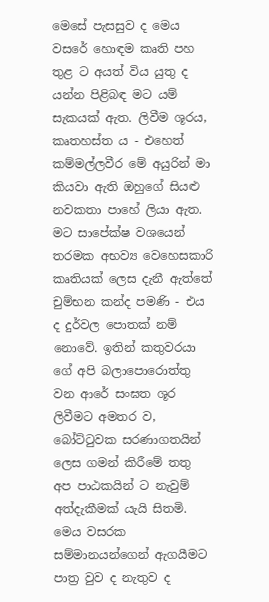මෙසේ පැසසුව ද මෙය වසරේ හොඳම කෘති පහ තුළ ට අයත් විය යුතු ද යන්න පිළිබඳ මට යම් සැකයක් ඇත. ලිවීම ශූරය, කෘතහස්ත ය - එහෙත් කම්මල්ලවීර මේ අයුරින් මා කියවා ඇති ඔහුගේ සියළු නවකතා පාහේ ලියා ඇත. මට සාපේක්ෂ වශයෙන් තරමක අභව්‍ය වෙහෙසකාරි කෘතියක් ලෙස දැනී ඇත්තේ චුම්භන කන්ද පමණි - එය ද දුර්වල පොතක් නම් නොවේ. ඉතින් කතුවරයා ගේ අපි බලාපොරොත්තු වන ආරේ සංඝත ශූර ලිවීමට අමතර ව, බෝට්ටුවක සරණාගතයින් ලෙස ගමන් කිරීමේ තතු අප පාඨකයින් ට නැවුම් අත්දැකීමක් යැයි සිතමි. මෙය වසරක සම්මානයන්ගෙන් ඇගයීමට පාත්‍ර වුව ද නැතුව ද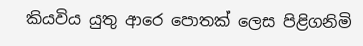කියවිය යුතු ආරෙ පොතක් ලෙස පිළිගනිමි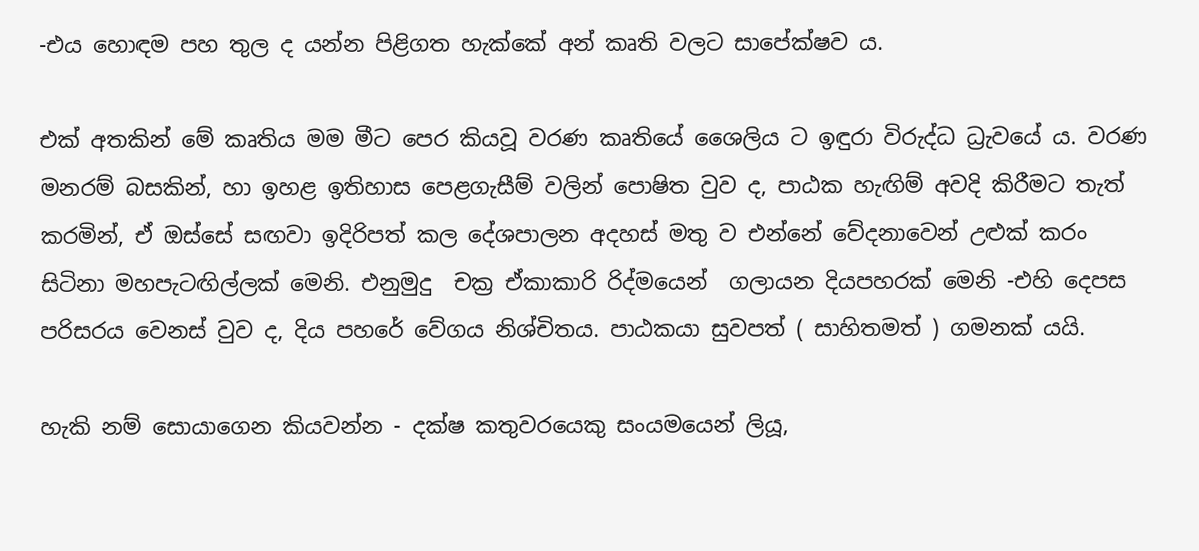-එය හොඳම පහ තුල ද යන්න පිළිගත හැක්කේ අන් කෘති වලට සාපේක්ෂව ය.

එක් අතකින් මේ කෘතිය මම මීට පෙර කියවූ වරණ කෘතියේ ශෛලිය ට ඉඳුරා විරුද්ධ ධ්‍රැවයේ ය. වරණ මනරම් බසකින්, හා ඉහළ ඉතිහාස පෙළගැසීම් වලින් පොෂිත වුව ද, පාඨක හැඟිම් අවදි කිරීමට තැත් කරමින්, ඒ ඔස්සේ සඟවා ඉදිරිපත් කල දේශපාලන අදහස් මතු ව එන්නේ වේදනාවෙන් උළුක් කරං සිටිනා මහපැටඟිල්ලක් මෙනි. එනුමුදු  චක්‍ර ඒකාකාරි රිද්මයෙන්  ගලායන දියපහරක් මෙනි -එහි දෙපස පරිසරය වෙනස් වුව ද, දිය පහරේ වේගය නිශ්චිතය. පාඨකයා සුවපත් ( සාහිතමත් ) ගමනක් යයි.

හැකි නම් සොයාගෙන කියවන්න - දක්ෂ කතුවරයෙකු සංයමයෙන් ලියූ,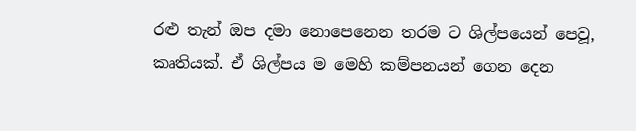රළු තැන් ඔප දමා නොපෙනෙන තරම ට ශිල්පයෙන් පෙවූ,  කෘතියක්. ඒ ශිල්පය ම මෙහි කම්පනයන් ගෙන දෙන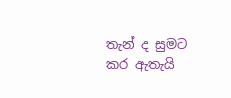තැන් ද සුමට කර ඇතැයි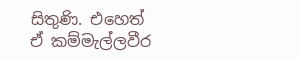සිතුණි. එහෙත් ඒ කම්මැල්ලවීර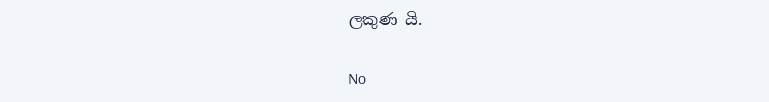ලකුණ යි.

No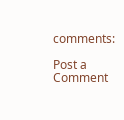comments:

Post a Comment